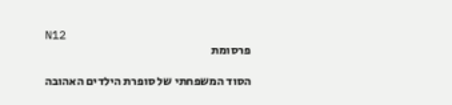N12
פרסומת

הסוד המשפחתי של סופרת הילדים האהובה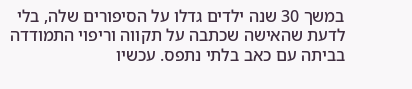במשך 30 שנה ילדים גדלו על הסיפורים שלה, בלי לדעת שהאישה שכתבה על תקווה וריפוי התמודדה בביתה עם כאב בלתי נתפס. עכשיו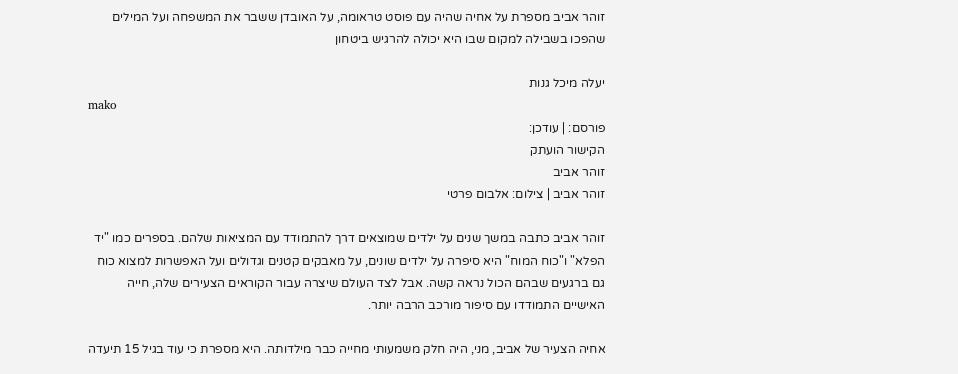זוהר אביב מספרת על אחיה שהיה עם פוסט טראומה, על האובדן ששבר את המשפחה ועל המילים שהפכו בשבילה למקום שבו היא יכולה להרגיש ביטחון

יעלה מיכל גנות
mako
פורסם: | עודכן:
הקישור הועתק
זוהר אביב
זוהר אביב | צילום: אלבום פרטי

זוהר אביב כתבה במשך שנים על ילדים שמוצאים דרך להתמודד עם המציאות שלהם. בספרים כמו "יד הפלא" ו"כוח המוח" היא סיפרה על ילדים שונים, על מאבקים קטנים וגדולים ועל האפשרות למצוא כוח גם ברגעים שבהם הכול נראה קשה. אבל לצד העולם שיצרה עבור הקוראים הצעירים שלה, חייה האישיים התמודדו עם סיפור מורכב הרבה יותר.

אחיה הצעיר של אביב, מני, היה חלק משמעותי מחייה כבר מילדותה. היא מספרת כי עוד בגיל 15 תיעדה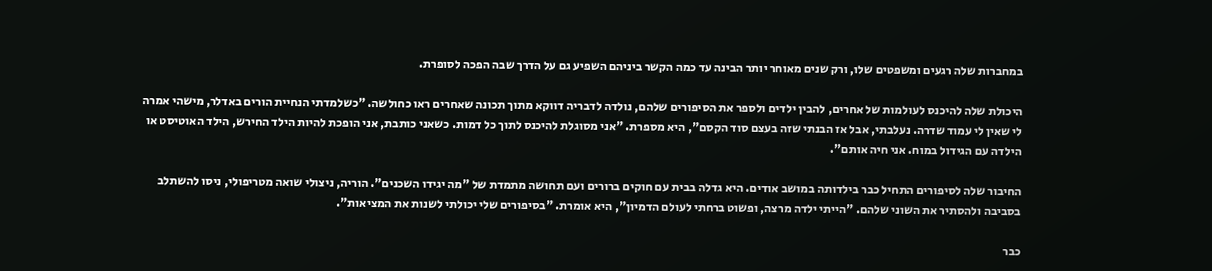במחברות שלה רגעים ומשפטים שלו, ורק שנים מאוחר יותר הבינה עד כמה הקשר ביניהם השפיע גם על הדרך שבה הפכה לסופרת.

היכולת שלה להיכנס לעולמות של אחרים, להבין ילדים ולספר את הסיפורים שלהם, נולדה לדבריה דווקא מתוך תכונה שאחרים ראו כחולשה. "כשלמדתי הנחיית הורים באדלר, מישהי אמרה לי שאין לי עמוד שדרה. נעלבתי, אבל אז הבנתי שזה בעצם סוד הקסם", היא מספרת. "אני מסוגלת להיכנס לתוך כל דמות. כשאני כותבת, אני הופכת להיות הילד החירש, הילד האוטיסט או הילדה עם הגידול במוח. אני חיה אותם".

החיבור שלה לסיפורים התחיל כבר בילדותה במושב אודים. היא גדלה בבית עם חוקים ברורים ועם תחושה מתמדת של "מה יגידו השכנים". הוריה, ניצולי שואה מטריפולי, ניסו להשתלב בסביבה ולהסתיר את השוני שלהם. "הייתי ילדה מרצה, ופשוט ברחתי לעולם הדמיון", היא אומרת. "בסיפורים שלי יכולתי לשנות את המציאות".

כבר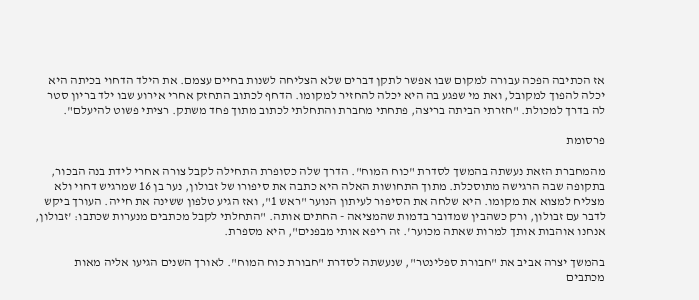אז הכתיבה הפכה עבורה למקום שבו אפשר לתקן דברים שלא הצליחה לשנות בחיים עצמם. את הילד הדחוי בכיתה היא יכלה להפוך למקובל, ואת מי שפגע בה היא יכלה להחזיר למקומו. הדחף לכתוב התחזק אחרי אירוע שבו ילד בריון סטר לה בדרך למכולת. "חזרתי הביתה בריצה, פתחתי מחברת והתחלתי לכתוב מתוך פחד משתק. רציתי פשוט להיעלם".

פרסומת

מהמחברת הזאת נעשתה בהמשך לסדרת "כוח המוח". הדרך שלה כסופרת התחילה לקבל צורה אחרי לידת בנה הבכור, בתקופה שבה הרגישה מתוסכלת. מתוך התחושות האלה היא כתבה את סיפורו של זבולון, נער בן 16 שמרגיש דחוי ולא מצליח למצוא את מקומו. היא שלחה את הסיפור לעיתון הנוער "ראש 1", ואז הגיע טלפון ששינה את חייה. העורך ביקש לדבר עם זבולון, ורק כשהבין שמדובר בדמות שהמציאה - החתים אותה. "התחלתי לקבל מכתבים מנערות שכתבו: 'זבולון, אנחנו אוהבות אותך למרות שאתה מכוער'. זה ריפא אותי מבפנים", היא מספרת.

בהמשך יצרה אביב את "חבורת ספלינטר", שנעשתה לסדרת "חבורת כוח המוח". לאורך השנים הגיעו אליה מאות מכתבים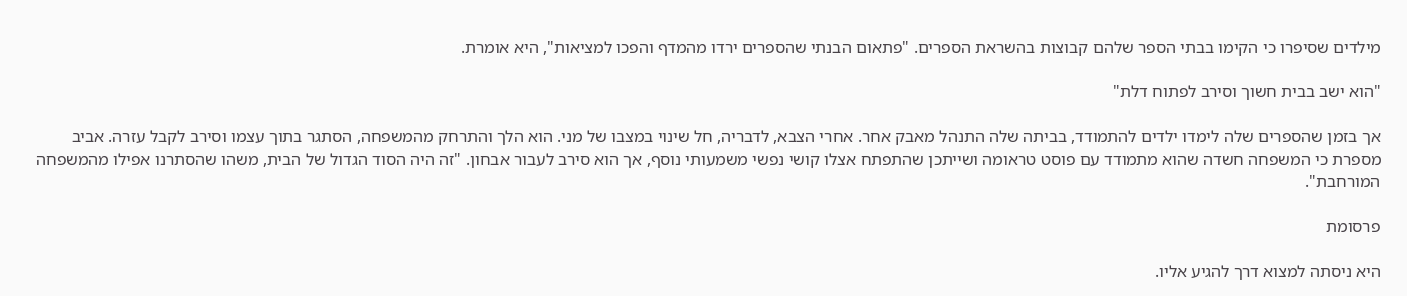מילדים שסיפרו כי הקימו בבתי הספר שלהם קבוצות בהשראת הספרים. "פתאום הבנתי שהספרים ירדו מהמדף והפכו למציאות", היא אומרת.

"הוא ישב בבית חשוך וסירב לפתוח דלת"

אך בזמן שהספרים שלה לימדו ילדים להתמודד, בביתה שלה התנהל מאבק אחר. אחרי הצבא, לדבריה, חל שינוי במצבו של מני. הוא הלך והתרחק מהמשפחה, הסתגר בתוך עצמו וסירב לקבל עזרה. אביב מספרת כי המשפחה חשדה שהוא מתמודד עם פוסט טראומה ושייתכן שהתפתח אצלו קושי נפשי משמעותי נוסף, אך הוא סירב לעבור אבחון. "זה היה הסוד הגדול של הבית, משהו שהסתרנו אפילו מהמשפחה המורחבת".

פרסומת

היא ניסתה למצוא דרך להגיע אליו.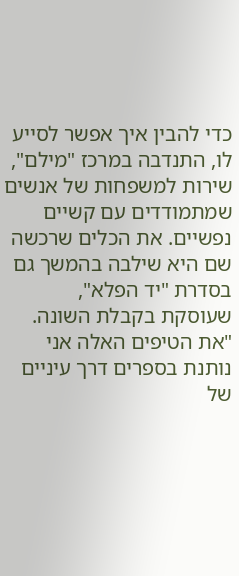כדי להבין איך אפשר לסייע לו, התנדבה במרכז "מילם", שירות למשפחות של אנשים שמתמודדים עם קשיים נפשיים. את הכלים שרכשה שם היא שילבה בהמשך גם בסדרת "יד הפלא", שעוסקת בקבלת השונה. "את הטיפים האלה אני נותנת בספרים דרך עיניים של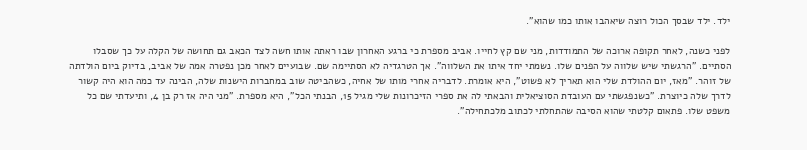ילד. ילד שבסך הכול רוצה שיאהבו אותו כמו שהוא".

לפני כשנה, לאחר תקופה ארוכה של התמודדות, מני שם קץ לחייו. אביב מספרת כי ברגע האחרון שבו ראתה אותו חשה לצד הכאב גם תחושה של הקלה על כך שסבלו הסתיים. "הרגשתי שיש שלווה על הפנים שלו. נשמתי יחד איתו את השלווה". אך הטרגדיה לא הסתיימה שם. שבועיים לאחר מכן נפטרה אמה של אביב, בדיוק ביום הולדתה של זוהר. "מאז, יום ההולדת שלי הוא תאריך לא פשוט", היא אומרת. לדבריה אחרי מותו של אחיה, כשהביטה שוב במחברות הישנות שלה, הבינה עד כמה הוא היה קשור לדרך שלה כיוצרת. "כשנפגשתי עם העובדת הסוציאלית והבאתי לה את ספרי הזיכרונות שלי מגיל 15, הבנתי הכל", היא מספרת. "מני היה אז רק בן 4, ותיעדתי שם כל משפט שלו. פתאום קלטתי שהוא הסיבה שהתחלתי לכתוב מלכתחילה".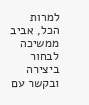למרות הכל, אביב ממשיכה לבחור ביצירה ובקשר עם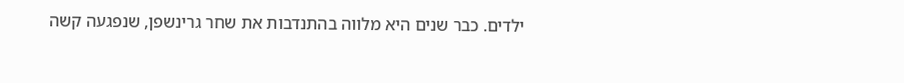ילדים. כבר שנים היא מלווה בהתנדבות את שחר גרינשפן, שנפגעה קשה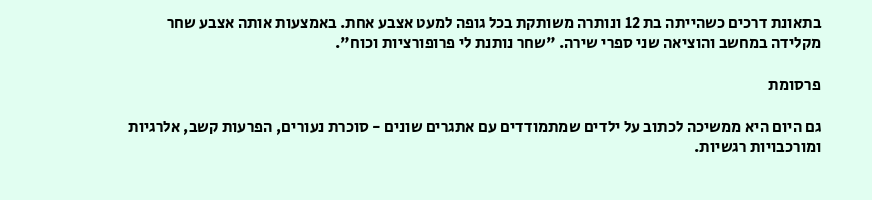בתאונת דרכים כשהייתה בת 12 ונותרה משותקת בכל גופה למעט אצבע אחת. באמצעות אותה אצבע שחר מקלידה במחשב והוציאה שני ספרי שירה. "שחר נותנת לי פרופורציות וכוח".

פרסומת

גם היום היא ממשיכה לכתוב על ילדים שמתמודדים עם אתגרים שונים - סוכרת נעורים, הפרעות קשב, אלרגיות ומורכבויות רגשיות.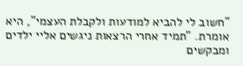"חשוב לי להביא למודעות ולקבלת העצמי", היא אומרת. "תמיד אחרי הרצאות ניגשים אליי ילדים ומבקשים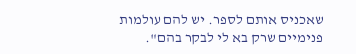שאכניס אותם לספר. יש להם עולמות פנימיים שרק בא לי לבקר בהם".